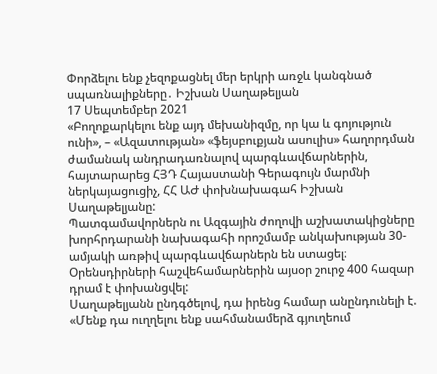Փորձելու ենք չեզոքացնել մեր երկրի առջև կանգնած սպառնալիքները․ Իշխան Սաղաթելյան
17 Սեպտեմբեր 2021
«Բողոքարկելու ենք այդ մեխանիզմը, որ կա և գոյություն ունի», – «Ազատության» «ֆեյսբուքյան ասուլիս» հաղորդման ժամանակ անդրադառնալով պարգևավճարներին, հայտարարեց ՀՅԴ Հայաստանի Գերագույն մարմնի ներկայացուցիչ, ՀՀ ԱԺ փոխնախագահ Իշխան Սաղաթելյանը:
Պատգամավորներն ու Ազգային ժողովի աշխատակիցները խորհրդարանի նախագահի որոշմամբ անկախության 30-ամյակի առթիվ պարգևավճարներն են ստացել։ Օրենսդիրների հաշվեհամարներին այսօր շուրջ 400 հազար դրամ է փոխանցվել:
Սաղաթելյանն ընդգծելով, դա իրենց համար անընդունելի է. «Մենք դա ուղղելու ենք սահմանամերձ գյուղեում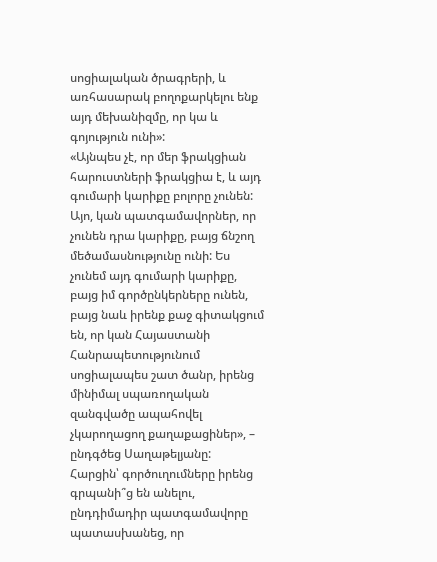սոցիալական ծրագրերի, և առհասարակ բողոքարկելու ենք այդ մեխանիզմը, որ կա և գոյություն ունի»:
«Այնպես չէ, որ մեր ֆրակցիան հարուստների ֆրակցիա է, և այդ գումարի կարիքը բոլորը չունեն: Այո, կան պատգամավորներ, որ չունեն դրա կարիքը, բայց ճնշող մեծամասնությունը ունի: Ես չունեմ այդ գումարի կարիքը, բայց իմ գործընկերները ունեն, բայց նաև իրենք քաջ գիտակցում են, որ կան Հայաստանի Հանրապետությունում սոցիալապես շատ ծանր, իրենց մինիմալ սպառողական զանգվածը ապահովել չկարողացող քաղաքացիներ», – ընդգծեց Սաղաթելյանը:
Հարցին՝ գործուղումները իրենց գրպանի՞ց են անելու, ընդդիմադիր պատգամավորը պատասխանեց, որ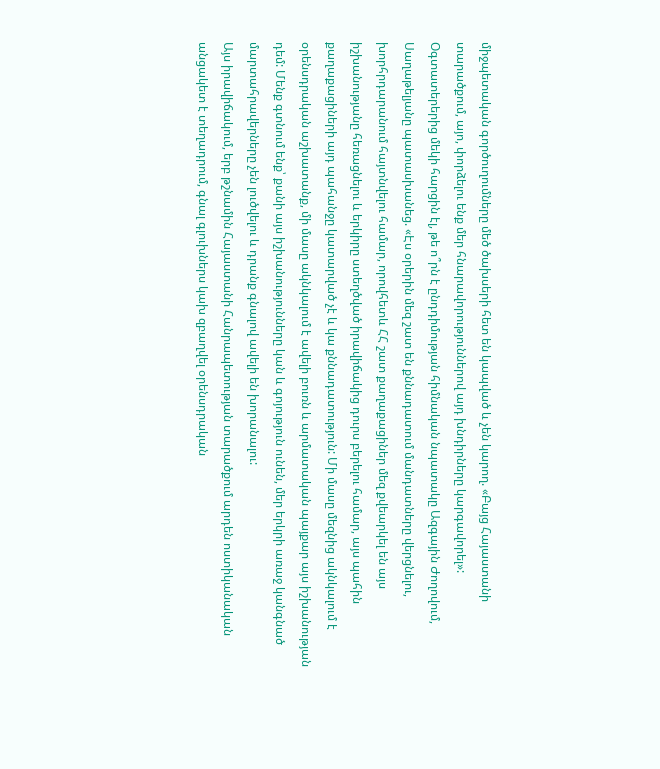միջպետական գործուղումները մեծ ծախսերի հետ են կապված և չեն կարող. «Բայց Հայաստանի տարածքում, այո, փորձելու ենք մեր հնարավորություններով այդ խնդիրները կարգավորել»:
Օգտատերերից մեկի հարցին էլ, թե ո՞րն է ընդդիմության հիմնական նպատակը Ազգային Ժողովում, Սաղաթելյանը պատասխանեց. «Էս օրերին մեզ շատ են քննադատում մանդատները վերցնելու, խորհրդարանում հայտնվելու համար, որովհետև ՀՀ շատ քաղաքացիներ մեզ քվեարկել են այս իշխանությանը հեռացնելու և երկիրը ստեղծված իրավիճակից դուրս բերելու համար, այս պահին քաղաքացիների այդ պահանջը կատարված չէ և կա քննադատություն: Մի մասը մեզնից ակնկալում է օրենսդրական աշխատանք, մի մասը ակնկալում է ավելի բուռն և արմատական պայքար այս իշխանության դեմ: Մենք գտնում ենք՝ քանի այս իշխանությունները կան և գոյություն ունեն, մեր երկրի առաջ կանգնած մարտահրավերները չեն լուծվելու և դրանք գնալով ավելի են խորանալու:
Այս իրավիճակում, երբ թշնամին Հայաստանի Հանրապետության տարածքում արդեն ոստիկանական անցակետ է տեղադրում, գնալ գլուխներս կախ զբաղվել օրենսդրական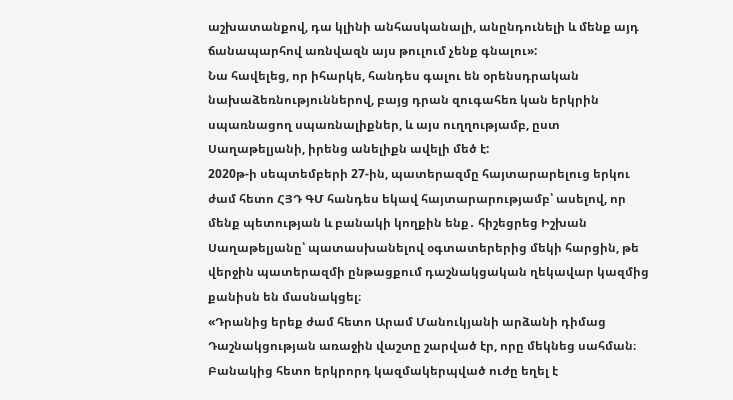աշխատանքով, դա կլինի անհասկանալի, անընդունելի և մենք այդ ճանապարհով առնվազն այս թուլում չենք գնալու»:
Նա հավելեց, որ իհարկե, հանդես գալու են օրենսդրական նախաձեռնություններով, բայց դրան զուգահեռ կան երկրին սպառնացող սպառնալիքներ, և այս ուղղությամբ, ըստ Սաղաթելյանի, իրենց անելիքն ավելի մեծ է:
2020թ-ի սեպտեմբերի 27-ին, պատերազմը հայտարարելուց երկու ժամ հետո ՀՅԴ ԳՄ հանդես եկավ հայտարարությամբ՝ ասելով, որ մենք պետության և բանակի կողքին ենք․ հիշեցրեց Իշխան Սաղաթելյանը՝ պատասխանելով օգտատերերից մեկի հարցին, թե վերջին պատերազմի ընթացքում դաշնակցական ղեկավար կազմից քանիսն են մասնակցել։
«Դրանից երեք ժամ հետո Արամ Մանուկյանի արձանի դիմաց Դաշնակցության առաջին վաշտը շարված էր, որը մեկնեց սահման։ Բանակից հետո երկրորդ կազմակերպված ուժը եղել է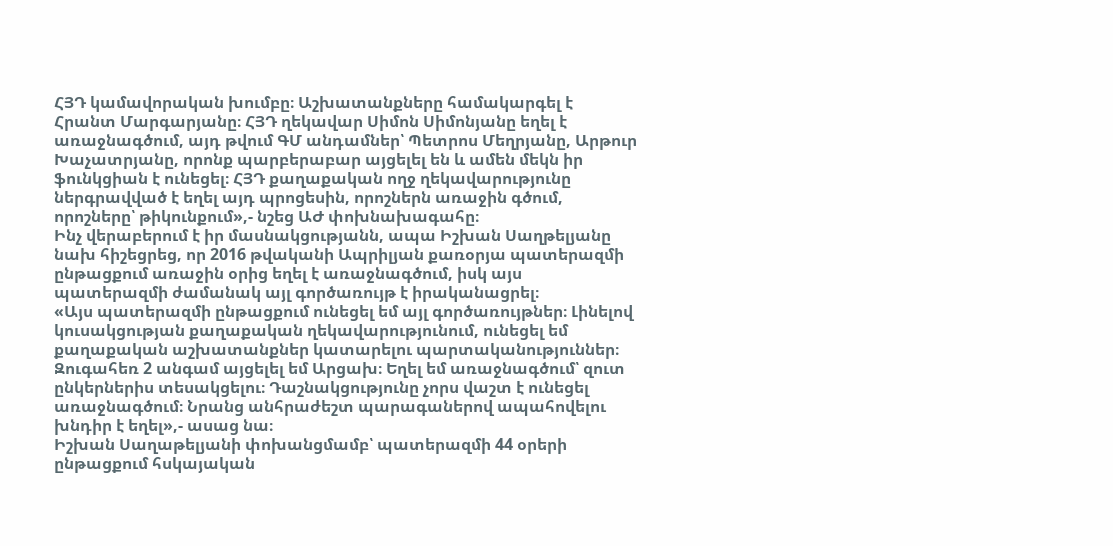ՀՅԴ կամավորական խումբը։ Աշխատանքները համակարգել է Հրանտ Մարգարյանը։ ՀՅԴ ղեկավար Սիմոն Սիմոնյանը եղել է առաջնագծում, այդ թվում ԳՄ անդամներ՝ Պետրոս Մեղրյանը, Արթուր Խաչատրյանը, որոնք պարբերաբար այցելել են և ամեն մեկն իր ֆունկցիան է ունեցել։ ՀՅԴ քաղաքական ողջ ղեկավարությունը ներգրավված է եղել այդ պրոցեսին, որոշներն առաջին գծում, որոշները՝ թիկունքում»,- նշեց ԱԺ փոխնախագահը։
Ինչ վերաբերում է իր մասնակցությանն, ապա Իշխան Սաղթելյանը նախ հիշեցրեց, որ 2016 թվականի Ապրիլյան քառօրյա պատերազմի ընթացքում առաջին օրից եղել է առաջնագծում, իսկ այս պատերազմի ժամանակ այլ գործառույթ է իրականացրել։
«Այս պատերազմի ընթացքում ունեցել եմ այլ գործառույթներ։ Լինելով կուսակցության քաղաքական ղեկավարությունում, ունեցել եմ քաղաքական աշխատանքներ կատարելու պարտականություններ։ Զուգահեռ 2 անգամ այցելել եմ Արցախ։ Եղել եմ առաջնագծում՝ զուտ ընկերներիս տեսակցելու։ Դաշնակցությունը չորս վաշտ է ունեցել առաջնագծում։ Նրանց անհրաժեշտ պարագաներով ապահովելու խնդիր է եղել»,- ասաց նա։
Իշխան Սաղաթելյանի փոխանցմամբ՝ պատերազմի 44 օրերի ընթացքում հսկայական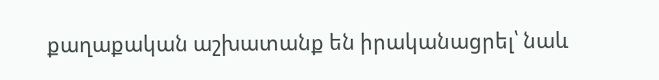քաղաքական աշխատանք են իրականացրել՝ նաև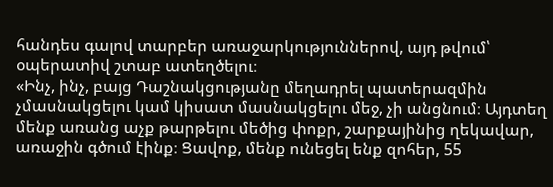հանդես գալով տարբեր առաջարկություններով, այդ թվում՝ օպերատիվ շտաբ ատեղծելու։
«Ինչ, ինչ, բայց Դաշնակցությանը մեղադրել պատերազմին չմասնակցելու կամ կիսատ մասնակցելու մեջ, չի անցնում։ Այդտեղ մենք առանց աչք թարթելու մեծից փոքր, շարքայինից ղեկավար, առաջին գծում էինք։ Ցավոք, մենք ունեցել ենք զոհեր, 55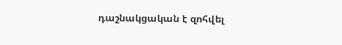դաշնակցական է զոհվել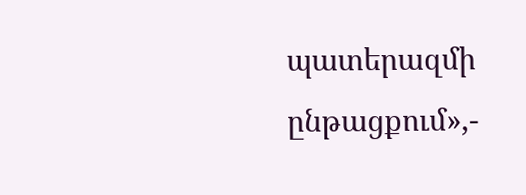պատերազմի ընթացքում»,-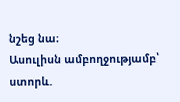նշեց նա։
Ասուլիսն ամբողջությամբ՝ ստորև.